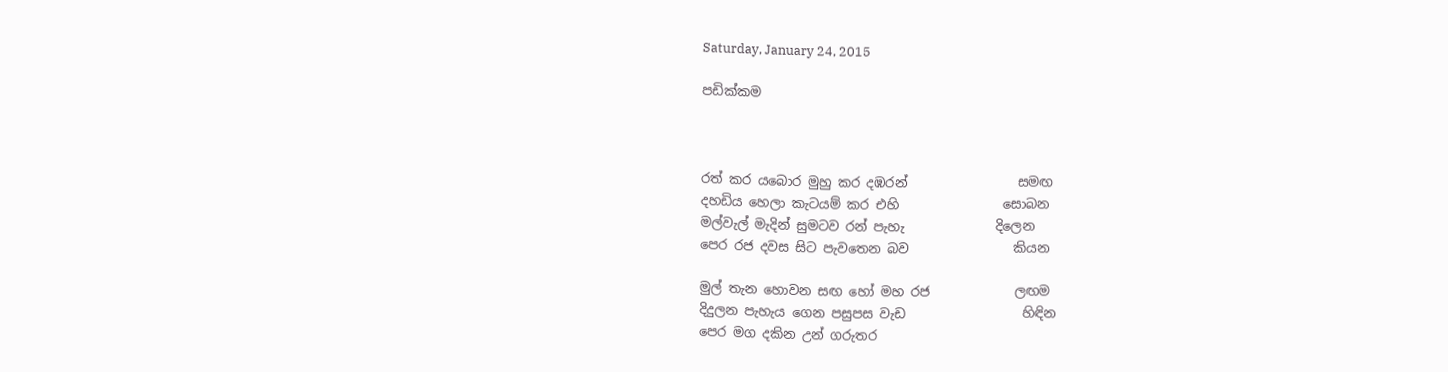Saturday, January 24, 2015

පඩික්කම



රත් කර යබොර මුහු කර දඹරන්                 සමඟ
දහඩිය හෙලා කැටයම් කර එහි                සොබන
මල්වැල් මැදින් සුමටව රන් පැහැ              දිලෙන
පෙර රජ දවස සිට පැවතෙන බව                කියන

මුල් තැන හොවන සඟ හෝ මහ රජ             ලඟම
දිදුලන පැහැය ගෙන පසුපස වැඩ                  හිඳින
පෙර මග දකින උන් ගරුතර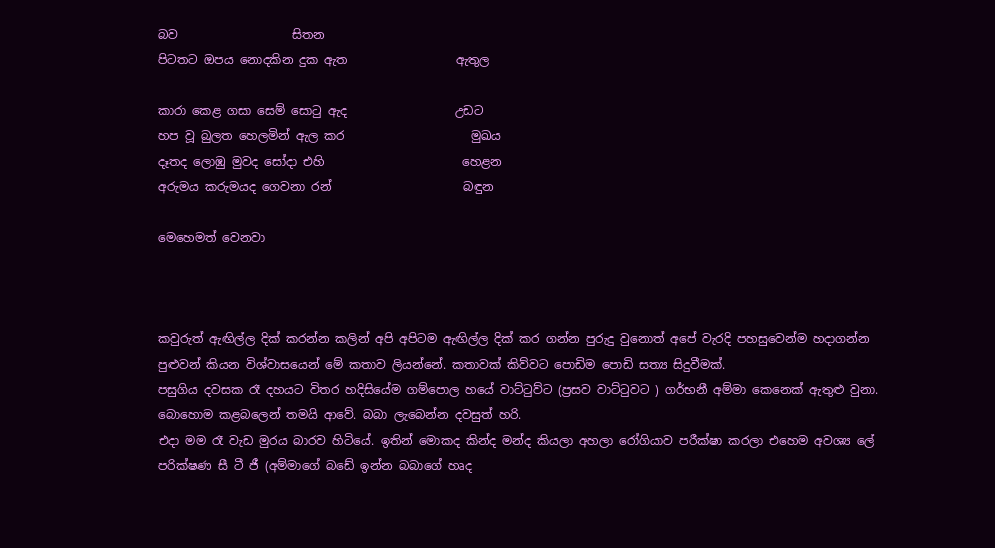බව                   සිතන
පිටතට ඔපය නොදකින දුක ඇත                  ඇතුල

කාරා කෙළ ගසා සෙම් සොටු ඇද                  උඩට
හප වූ බුලත හෙලමින් ඇල කර                     මුඛය
දෑතද ලොඹු මුවද සෝදා එහි                       හෙළන
අරුමය කරුමයද ගෙවනා රන්                      බඳුන

මෙහෙමත් වෙනවා



කවුරුත් ඇඟිල්ල දික් කරන්න කලින් අපි අපිටම ඇඟිල්ල දික් කර ගන්න පුරුදු වුනොත් අපේ වැරදි පහසුවෙන්ම හදාගන්න පුළුවන් කියන විශ්වාසයෙන් මේ කතාව ලියන්නේ. කතාවක් කිව්වට පොඩිම පොඩි සත්‍ය සිදුවීමක්.
පසුගිය දවසක රෑ දහයට විතර හදිසියේම ගම්පොල හයේ වාට්ටුව්ට (ප්‍රසව වාට්ටුවට ) ගර්භනී අම්මා කෙනෙක් ඇතුළු වුනා. බොහොම කළබලෙන් තමයි ආවේ. බබා ලැබෙන්න දවසුත් හරි.
එදා මම රෑ වැඩ මුරය බාරව හිටියේ. ඉතින් මොකද කින්ද මන්ද කියලා අහලා රෝගියාව පරීක්ෂා කරලා එහෙම අවශ්‍ය ලේ පරික්ෂණ සී ටී ජී (අම්මාගේ බඩේ ඉන්න බබාගේ හෘද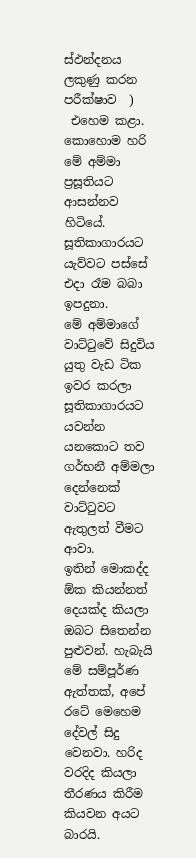ස්ඵන්දනය ලකුණු කරන පරීක්ෂාව  )
 එහෙම කළා. කොහොම හරි මේ අම්මා ප්‍රසූතියට ආසන්නව හිටියේ. සූතිකාගාරයට යැව්වට පස්සේ එදා රෑම බබා ඉපදුනා.
මේ අම්මාගේ වාට්ටුවේ සිදුවිය යුතු වැඩ ටික ඉවර කරලා සූතිකාගාරයට  යවන්න යනකොට තව ගර්භනී අම්මලා දෙන්නෙක් වාට්ටුවට ඇතුලත් වීමට ආවා.
ඉතින් මොකද්ද ඕක කියන්නත් දෙයක්ද කියලා ඔබට සිතෙන්න පුළුවන්. හැබැයි මේ සම්පූර්ණ ඇත්තක්, අපේ රටේ මෙහෙම දේවල් සිදු වෙනවා. හරිද වරදිද කියලා තීරණය කිරීම කියවන අයට බාරයි.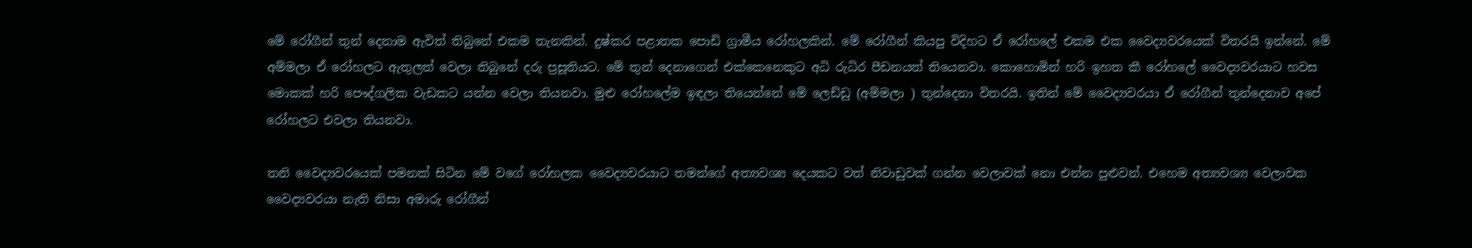මේ රෝගීන් තුන් දෙනාම ඇවිත් තිබුනේ එකම තැනකින්. දුෂ්කර පළාතක පොඩි ග්‍රාමීය රෝහලකින්. මේ රෝගීන් කියපු විදිහට ඒ රෝහලේ එකම එක වෛද්‍යවරයෙක් විතරයි ඉන්නේ. මේ අම්මලා ඒ රෝහලට ඇතුලත් වෙලා තිබුනේ දරු ප්‍රසූතියට. මේ තුන් දෙනාගෙන් එක්කෙනෙකුට අධි රුධිර පීඩනයත් තියෙනවා. කොහොමින් හරි ඉහත කී රෝහලේ වෛද්‍යවරයාට හවස මොකක් හරි පෞද්ගලික වැඩකට යන්න වෙලා තියනවා. මුළු රෝහලේම ඉඳලා තියෙන්නේ මේ ලෙඩ්ඩු (අම්මලා ) තුන්දෙනා විතරයි. ඉතින් මේ වෛද්‍යවරයා ඒ රෝගීන් තුන්දෙනාව අපේ රෝහලට එවලා තියනවා.

තනි වෛද්‍යවරයෙක් පමනක් සිටින මේ වගේ රෝහලක වෛද්‍යවරයාට තමන්ගේ අත්‍යවශ්‍ය දෙයකට වත් නිවාඩුවක් ගන්න වෙලාවක් නො එන්න පුළුවන්. එහෙම අත්‍යවශ්‍ය වෙලාවක වෛද්‍යවරයා නැති නිසා අමාරු රෝගීන්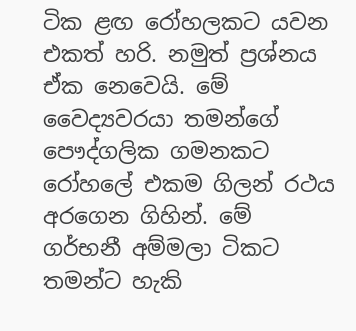ටික ළඟ රෝහලකට යවන එකත් හරි. නමුත් ප්‍රශ්නය ඒක නෙවෙයි. මේ වෛද්‍යවරයා තමන්ගේ පෞද්ගලික ගමනකට රෝහලේ එකම ගිලන් රථය අරගෙන ගිහින්. මේ ගර්භනී අම්මලා ටිකට තමන්ට හැකි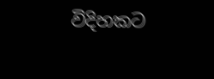විදිහකට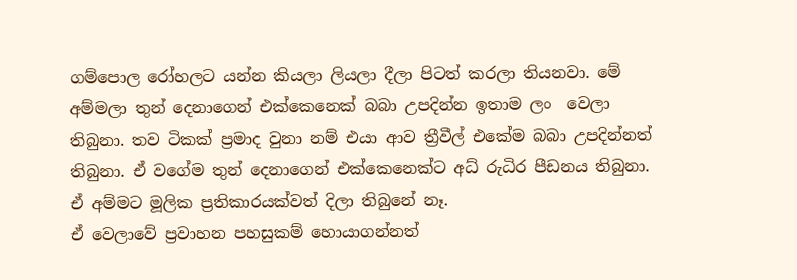ගම්පොල රෝහලට යන්න කියලා ලියලා දීලා පිටත් කරලා තියනවා. මේ අම්මලා තුන් දෙනාගෙන් එක්කෙනෙක් බබා උපදින්න ඉතාම ලං  වෙලා තිබුනා. තව ටිකක් ප්‍රමාද වුනා නම් එයා ආව ත්‍රීවීල් එකේම බබා උපදින්නත් තිබුනා. ඒ වගේම තුන් දෙනාගෙන් එක්කෙනෙක්ට අධ් රුධිර පීඩනය තිබුනා. ඒ අම්මට මූලික ප්‍රතිකාරයක්වත් දිලා තිබුනේ නෑ.
ඒ වෙලාවේ ප්‍රවාහන පහසුකම් හොයාගන්නත්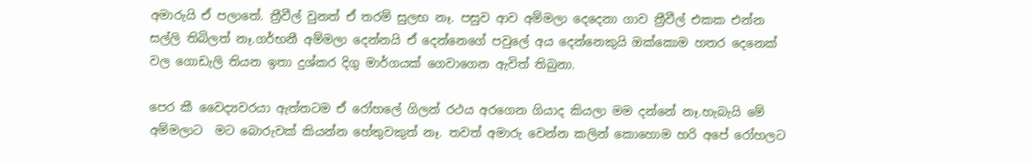අමාරුයි ඒ පලාතේ. ත්‍රීවීල් වුනත් ඒ තරම් සුලභ නෑ. පසුව ආව අම්මලා දෙදෙනා ගාව ත්‍රීවීල් එකක එන්න සල්ලි තිබිලත් නෑ.ගර්භනී අම්මලා දෙන්නයි ඒ දෙන්නෙගේ පවුලේ අය දෙන්නෙකුයි ඔක්කොම හතර දෙනෙක් වල ගොඩැලි තියන ඉතා දුශ්කර දිගු මාර්ගයක් ගෙවාගෙන ඇවිත් තිබුනා.

පෙර කී වෛද්‍යවරයා ඇත්තටම ඒ රෝහලේ ගිලන් රථය අරගෙන ගියාද කියලා මම දන්නේ නෑ.හැබැයි මේ අම්මලාට  මට බොරුවක් කියන්න හේතුවකුත් නෑ. තවත් අමාරු වෙන්න කලින් කොහොම හරි අපේ රෝහලට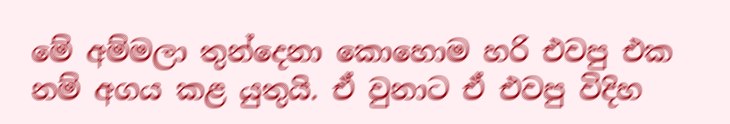මේ අම්මලා තුන්දෙනා කොහොම හරි එවපු එක නම් අගය කළ යුතුයි. ඒ වුනාට ඒ එවපු විදිහ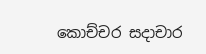කොච්චර සදාචාර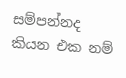සම්පන්නද කියන එක නම්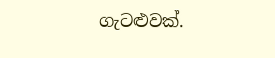ගැටළුවක්.